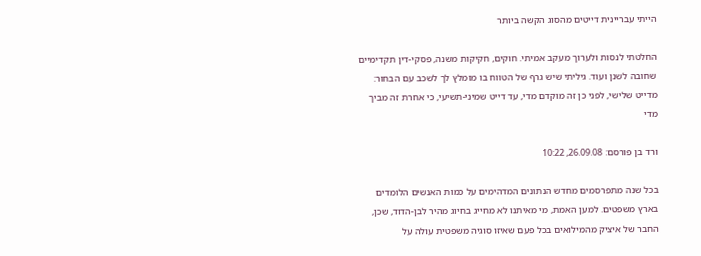הייתי עבריינית דייטים מהסוג הקשה ביותר

החלטתי לנסות ולערוך מעקב אמיתי. חוקים, חקיקות משנה, פסקי-דין תקדימיים שחובה לשנן ועוד. גיליתי שיש גרף של הטווח בו מומלץ לך לשכב עם הבחור: מדייט שלישי, לפני כן זה מוקדם מדי, עד דייט שמיני-תשיעי, כי אחרת זה מביך מדי

ורד בן פורסם: 26.09.08, 10:22

בכל שנה מתפרסמים מחדש הנתונים המדהימים על כמות האנשים הלומדים בארץ משפטים. למען האמת, מי מאיתנו לא מחייג בחיוג מהיר לבן-הדוד, שכן, החבר של איציק מהמילואים בכל פעם שאיזו סוגיה משפטית עולה על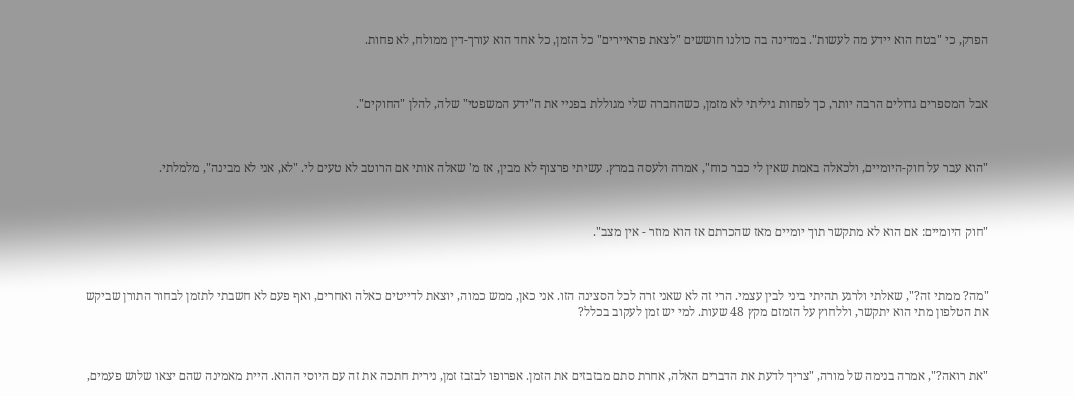הפרק, כי "בטח הוא יידע מה לעשות". במדינה בה כולנו חוששים "לצאת פראיירים" כל הזמן, כל אחד הוא עורך-דין ממולח, לא פחות.



אבל המספרים גדולים הרבה יותר, כך לפחות גיליתי לא מזמן, כשהחברה שלי מגוללת בפניי את ה"ידע המשפטי" שלה, להלן "החוקים".



"הוא עבר על חוק-היומיים, ולכאלה באמת שאין לי כבר כוח", אמרה ולעסה במרץ. עשיתי פרצוף לא מבין, אז מ' שאלה אותי אם הרוטב לא טעים לי. "לא, אני לא מבינה", מלמלתי.



"חוק היומיים: אם הוא לא מתקשר תוך יומיים מאז שהכרתם אז הוא מוזר - אין מצב".



"מה? ממתי זה?", שאלתי ולרגע תהיתי ביני לבין עצמי. הרי זה לא שאני זרה לכל הסצינה הזו. אני כאן, ממש כמוה, יוצאת לדייטים כאלה ואחרים, ואף פעם לא חשבתי לתזמן לבחור התורן שביקש את הטלפון מתי הוא יתקשר, וללחוץ על הזמזם מקץ 48 שעות. למי יש זמן לעקוב בכלל?



"את רואה?", אמרה בנימה של מורה, "צריך לדעת את הדברים האלה, אחרת סתם מבזבזים את הזמן. אפרופו לבזבז זמן, נירית חתכה את זה עם היוסי ההוא. היית מאמינה שהם יצאו שלוש פעמים,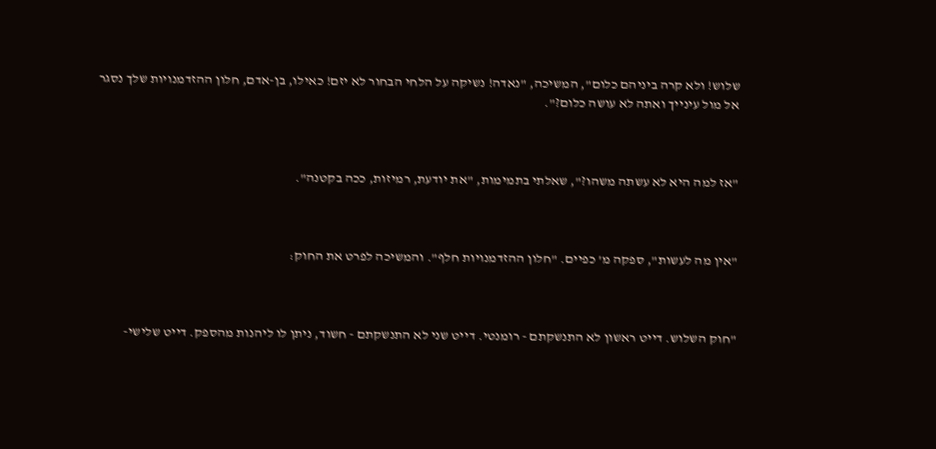שלוש! ולא קרה ביניהם כלום", המשיכה, "נאדה! נשיקה על הלחי הבחור לא יזם! כאילו, בן-אדם, חלון ההזדמנויות שלך נסגר אל מול עינייך ואתה לא עושה כלום?".



"אז למה היא לא עשתה משהו?", שאלתי בתמימות, "את יודעת, רמיזות, ככה בקטנה".



"אין מה לעשות", ספקה מ' כפיים. "חלון ההזדמנויות חלף". והמשיכה לפרט את החוק:



"חוק השלוש. דייט ראשון לא התנשקתם - רומנטי. דייט שני לא התנשקתם - חשוד, ניתן לו ליהנות מהספק. דייט שלישי-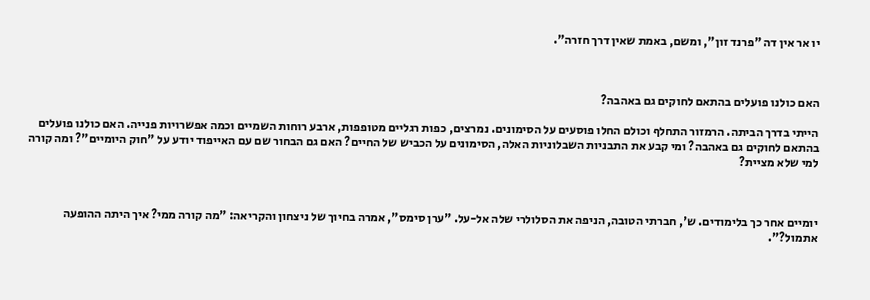יו אר אין דה "פרנד זון", ומשם, באמת שאין דרך חזרה".



האם כולנו פועלים בהתאם לחוקים גם באהבה?

הייתי בדרך הביתה. הרמזור התחלף וכולם החלו פוסעים על הסימונים. נמרצים, כפות רגליים מטופפות, ארבע רוחות השמיים וכמה אפשרויות פנייה. האם כולנו פועלים בהתאם לחוקים גם באהבה? ומי קבע את התבניות השבלוניות האלה, הסימונים על הכביש של החיים? האם גם הבחור שם עם האייפוד יודע על "חוק היומיים"? ומה קורה למי שלא מציית?



יומיים אחר כך בלימודים. ש', חברתי הטובה, הניפה את הסלולרי שלה אל-על. "ערן סימס", אמרה בחיוך של ניצחון והקריאה: "מה קורה ממי? איך היתה ההופעה אתמול?".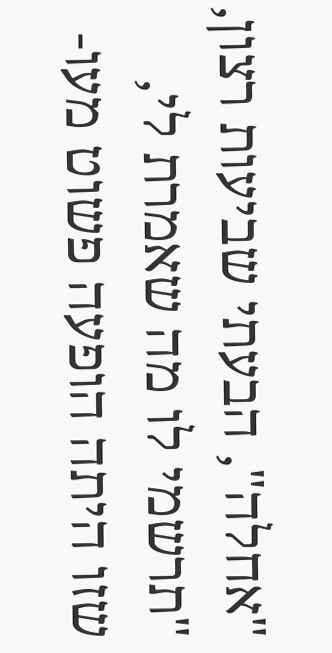"אחלה", הבעתי שביעות רצון, "תרשמי לו מה שאמרת לי, שזו היתה הופעה פשוט מעו-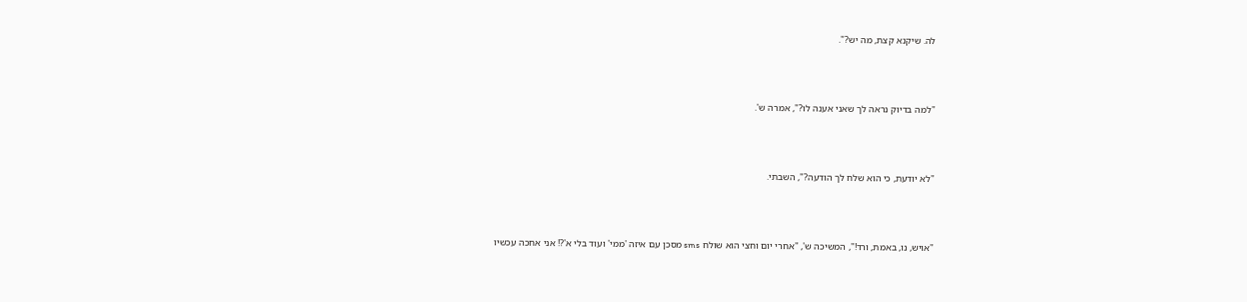לה. שיקנא קצת, מה יש?".



"למה בדיוק נראה לך שאני אענה לו?", אמרה ש'.



"לא יודעת, כי הוא שלח לך הודעה?", השבתי.



"אויש, נו, באמת, ורד!", המשיכה ש', "אחרי יום וחצי הוא שולח sms מסכן עם איזה 'ממי' ועוד בלי א'?! אני אחכה עכשיו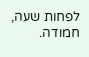לפחות שעה, חמודה.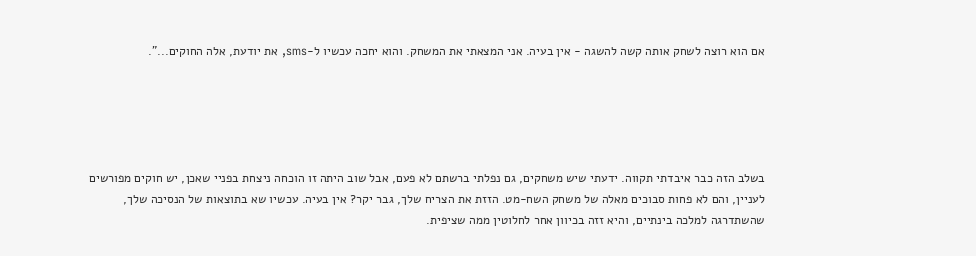אם הוא רוצה לשחק אותה קשה להשגה - אין בעיה. אני המצאתי את המשחק. והוא יחכה עכשיו ל-sms, את יודעת, אלה החוקים...".





בשלב הזה כבר איבדתי תקווה. ידעתי שיש משחקים, גם נפלתי ברשתם לא פעם, אבל שוב היתה זו הוכחה ניצחת בפניי שאכן, יש חוקים מפורשים לעניין, והם לא פחות סבוכים מאלה של משחק השח-מט. הזזת את הצריח שלך, גבר יקר? אין בעיה. עכשיו שא בתוצאות של הנסיכה שלך, שהשתדרגה למלכה בינתיים, והיא זזה בכיוון אחר לחלוטין ממה שציפית.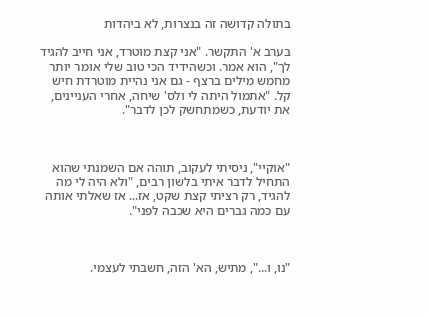בתולה קדושה זה בנצרות, לא ביהדות

בערב א' התקשר. "אני קצת מוטרד, אני חייב להגיד לך", הוא אמר. וכשהידיד הכי טוב שלי אומר יותר מחמש מילים ברצף - גם אני נהיית מוטרדת חיש קל. "אתמול היתה לי ולס' שיחה, אחרי העניינים, את יודעת, כשמתחשק לכן לדבר".



"אוקיי", ניסיתי לעקוב, תוהה אם השמנתי שהוא התחיל לדבר איתי בלשון רבים, "ולא היה לי מה להגיד, רק רציתי קצת שקט, אז... אז שאלתי אותה עם כמה גברים היא שכבה לפני".



"נו, ו...", מתיש, הא' הזה, חשבתי לעצמי.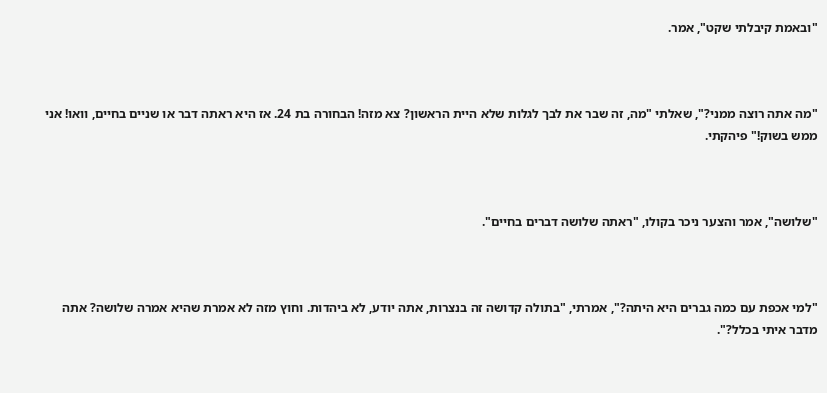"ובאמת קיבלתי שקט", אמר.



"מה אתה רוצה ממני?", שאלתי "מה, זה שבר את לבך לגלות שלא היית הראשון? צא מזה! הבחורה בת 24. אז היא ראתה דבר או שניים בחיים, וואו! אני ממש בשוק!" פיהקתי.



"שלושה", אמר והצער ניכר בקולו, "ראתה שלושה דברים בחיים".



"למי אכפת עם כמה גברים היא היתה?", אמרתי, "בתולה קדושה זה בנצרות, אתה יודע, לא ביהדות. וחוץ מזה לא אמרת שהיא אמרה שלושה? אתה מדבר איתי בכלל?".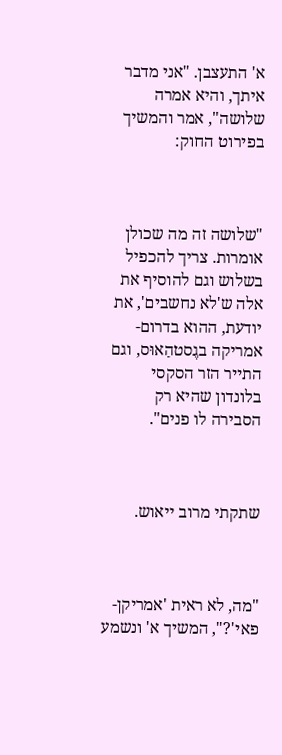א' התעצבן. "אני מדבר איתך, והיא אמרה שלושה", אמר והמשיך בפירוט החוק:



"שלושה זה מה שכולן אומרות. צריך להכפיל בשלוש וגם להוסיף את אלה ש'לא נחשבים', את יודעת, ההוא בדרום-אמריקה בגֶסטהַאוּס, וגם התייר הזר הסקסי בלונדון שהיא רק הסבירה לו פנים".



שתקתי מרוב ייאוש.



"מה, לא ראית 'אמריקן-פאי'?", המשיך א' ונשמע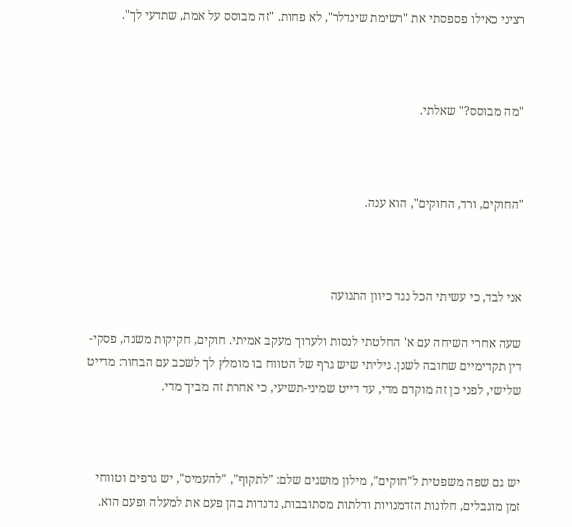רציני כאילו פספסתי את "רשימת שינדלר", לא פחות. "זה מבוסס על אמת, שתדעי לך".



"מה מבוסס?" שאלתי.



"החוקים, ורד, החוקים", הוא ענה.



אני לבד, כי עשיתי הכל נגד כיוון התנועה

שעה אחרי השיחה עם א' החלטתי לנסות ולערוך מעקב אמיתי. חוקים, חקיקות משנה, פסקי-דין תקדימיים שחובה לשנן. גיליתי שיש גרף של הטווח בו מומלץ לך לשכב עם הבחור: מדייט שלישי, לפני כן זה מוקדם מדי, עד דייט שמיני-תשיעי, כי אחרת זה מביך מדי.



יש גם שפה משפטית ל"חוקים", מילון מושגים שלם: "לתקוף", "להעמיס", יש גרפים וטווחי זמן מוגבלים, חלונות הזדמנויות ודלתות מסתובבות, נדנדות בהן פעם את למעלה ופעם הוא.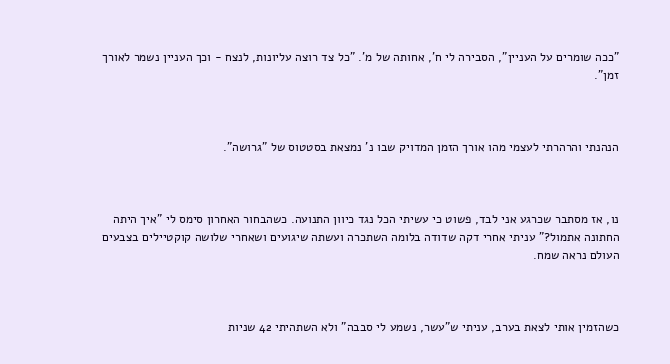"ככה שומרים על העניין", הסבירה לי ח', אחותה של מ'. "כל צד רוצה עליונות, לנצח - וכך העניין נשמר לאורך זמן".



הנהנתי והרהרתי לעצמי מהו אורך הזמן המדויק שבו נ' נמצאת בסטטוס של "גרושה".



נו, אז מסתבר שכרגע אני לבד, פשוט כי עשיתי הכל נגד כיוון התנועה. כשהבחור האחרון סימס לי "איך היתה החתונה אתמול?" עניתי אחרי דקה שדודה בלומה השתכרה ועשתה שיגועים ושאחרי שלושה קוקטיילים בצבעים העולם נראה שמח.



כשהזמין אותי לצאת בערב, עניתי ש"עשר, נשמע לי סבבה" ולא השתהיתי 42 שניות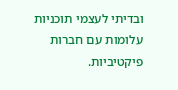ובדיתי לעצמי תוכניות עלומות עם חברות פיקטיביות.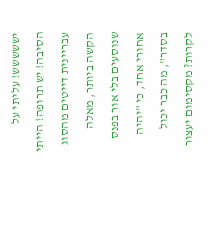יששששש! עליתי על הסיבה! יש תרופה! הייתי עבריינית דייטים מהסוג הקשה ביותר, מאלה שנוסעים בלי אור בפנס אחורי אחד, כי "יהיה בסדר", מה כבר יכול לקרות? מקסימום יעצור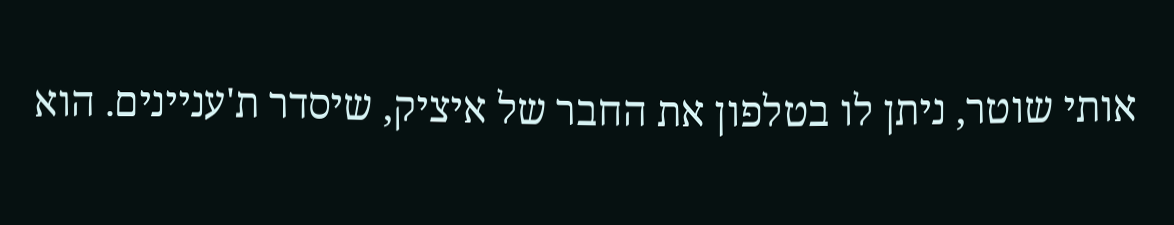אותי שוטר, ניתן לו בטלפון את החבר של איציק, שיסדר ת'עניינים. הוא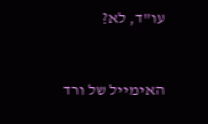עו"ד, לא?



האימייל של ורד